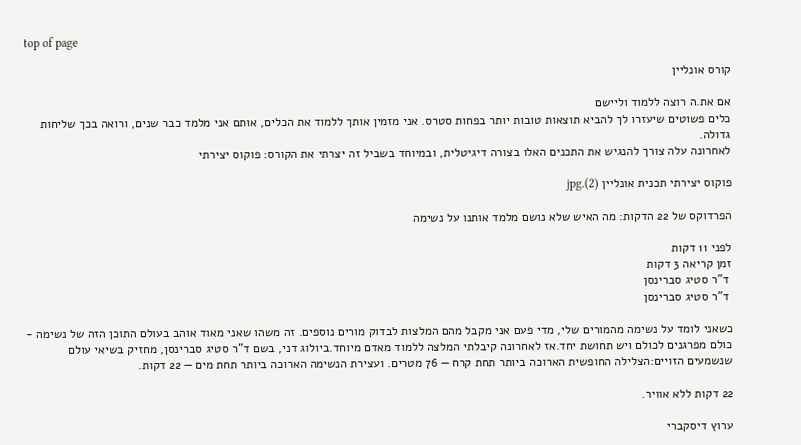top of page

קורס אונליין

אם את.ה רוצה ללמוד וליישם
כלים פשוטים שיעזרו לך להביא תוצאות טובות יותר בפחות סטרס. אני מזמין אותך ללמוד את הכלים, אותם אני מלמד כבר שנים, ורואה בכך שליחות גדולה.
לאחרונה עלה צורך להנגיש את התכנים האלו בצורה דיגיטלית, ובמיוחד בשביל זה יצרתי את הקורס: פוקוס יצירתי

פוקוס יצירתי תכנית אונליין (2).jpg

הפרדוקס של 22 הדקות: מה האיש שלא נושם מלמד אותנו על נשימה

לפני 11 דקות
זמן קריאה 3 דקות
 ד"ר סטיג סברינסן
 ד"ר סטיג סברינסן

כשאני לומד על נשימה מהמורים שלי, מדי פעם אני מקבל מהם המלצות לבדוק מורים נוספים. זה משהו שאני מאוד אוהב בעולם התוכן הזה של נשימה - כולם מפרגנים לכולם ויש תחושת יחד.אז לאחרונה קיבלתי המלצה ללמוד מאדם מיוחד.ביולוג דני, בשם ד"ר סטיג סברינסן, מחזיק בשיאי עולם שנשמעים הזויים:הצלילה החופשית הארוכה ביותר תחת קרח — 76 מטרים. ועצירת הנשימה הארוכה ביותר תחת מים — 22 דקות.

22 דקות ללא אוויר.

ערוץ דיסקברי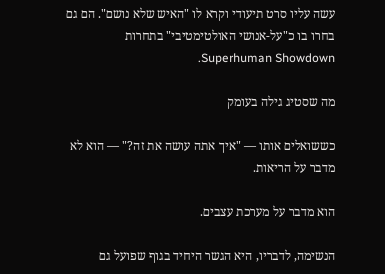עשה עליו סרט תיעודי וקרא לו "האיש שלא נושם". הם גם בחרו בו כ"על-אנושי האולטימטיבי" בתחרות Superhuman Showdown.

מה שסטיג גילה בעומק

כששואלים אותו — "איך אתה עושה את זה?" — הוא לא מדבר על הריאות.

הוא מדבר על מערכת עצבים.

הנשימה, לדבריו, היא הגשר היחיד בגוף שפועל גם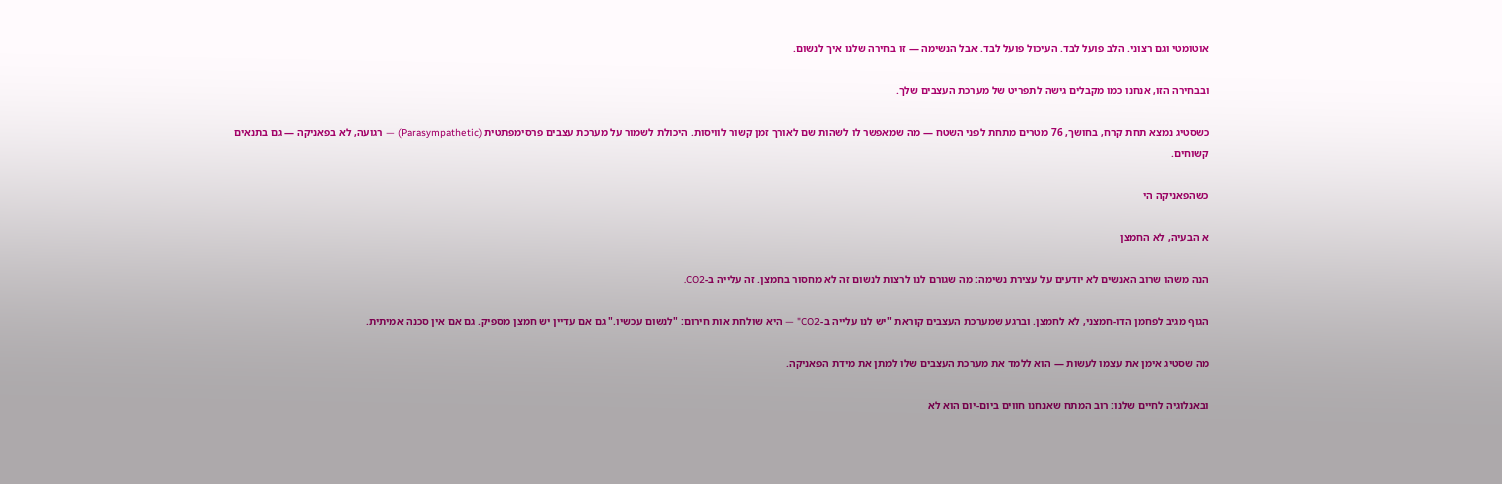אוטומטי וגם רצוני. הלב פועל לבד. העיכול פועל לבד. אבל הנשימה — זו בחירה שלנו איך לנשום.

ובבחירה הזו, אנחנו כמו מקבלים גישה לתפריט של מערכת העצבים שלך.

כשסטיג נמצא תחת קרח, בחושך, 76 מטרים מתחת לפני השטח — מה שמאפשר לו לשהות שם לאורך זמן קשור לוויסות. היכולת לשמור על מערכת עצבים פרסימפתטית (Parasympathetic) — רגועה, לא בפאניקה — גם בתנאים קשוחים.

כשהפאניקה הי

א הבעיה, לא החמצן

הנה משהו שרוב האנשים לא יודעים על עצירת נשימה: מה שגורם לנו לרצות לנשום זה לא מחסור בחמצן. זה עלייה ב-CO2.

הגוף מגיב לפחמן הדו-חמצני, לא לחמצן. וברגע שמערכת העצבים קוראת "יש לנו עלייה ב-CO2" — היא שולחת אות חירום: "לנשום עכשיו." גם אם עדיין יש חמצן מספיק. גם אם אין סכנה אמיתית.

מה שסטיג אימן את עצמו לעשות — הוא ללמד את מערכת העצבים שלו למתן את מידת הפאניקה.

ובאנלוגיה לחיים שלנו: רוב המתח שאנחנו חווים ביום-יום הוא לא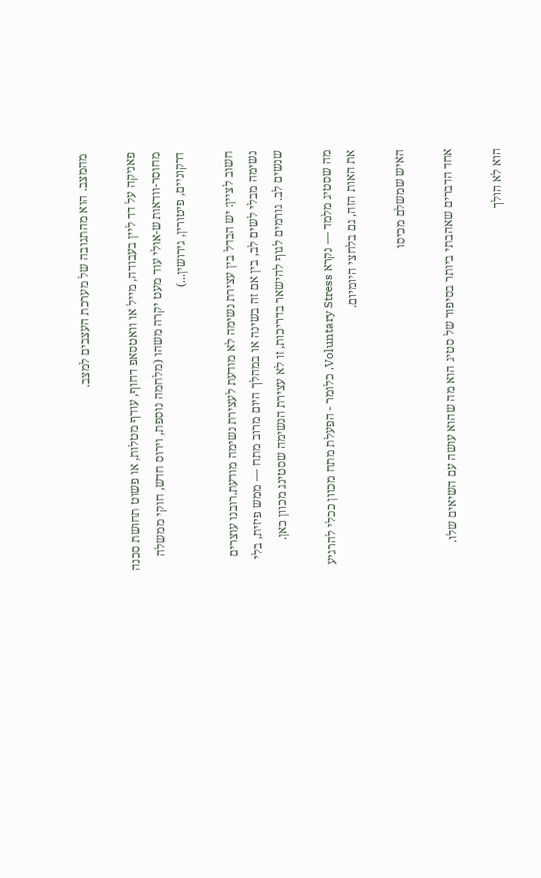מהמצב. הוא מהתגובה של מערכת העצבים למצב.

פאניקה על דד ליין בעבודה, מייל או וואטסאפ דחוף, עודף מטלות, או פשוט תחושת סכנה מחוסר-וודאות ש-אולי עוד מעט יקרה משהו (מלחמה נוספת, וירוס חדש, חוקי ממשלה דרקוניים, פיטורין, גירושין...)

חשוב לציין: יש הבדל בין עצירת נשימה לא מודעת לעצירת נשימה מודעת.רובנו עוצרים נשימה מבלי לשים לב, בין אם זה בשינה או במהלך היום מרוב מתח — ממש פיזית, בלי שנשים לב. גורמים לגוף להישאר בדריכות, זו לא עצירת הנשימה שסטינג מכוון כאן.

מה שסטיג מלמד — נקרא Voluntary Stress, כלומר - הפעלת מתח מכוון ככלי להרגיע את האות הזה, גם בלחצי היומיום.

האיש שמשלם מכיסו

אחד הדברים שאהבתי ביותר בסיפור של סטיג הוא מה שהוא עושה עם השיאים שלו.

הוא לא הולך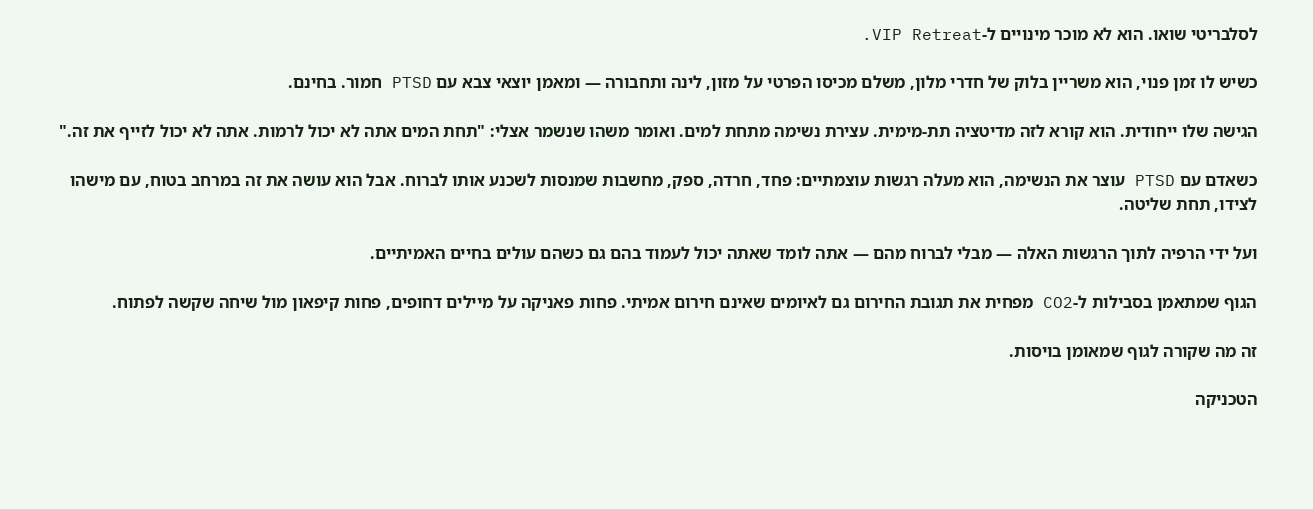לסלבריטי שואו. הוא לא מוכר מינויים ל-VIP Retreat.

כשיש לו זמן פנוי, הוא משריין בלוק של חדרי מלון, משלם מכיסו הפרטי על מזון, לינה ותחבורה — ומאמן יוצאי צבא עם PTSD חמור. בחינם.

הגישה שלו ייחודית. הוא קורא לזה מדיטציה תת-מימית. עצירת נשימה מתחת למים. ואומר משהו שנשמר אצלי: "תחת המים אתה לא יכול לרמות. אתה לא יכול לזייף את זה."

כשאדם עם PTSD עוצר את הנשימה, הוא מעלה רגשות עוצמתיים: פחד, חרדה, ספק, מחשבות שמנסות לשכנע אותו לברוח. אבל הוא עושה את זה במרחב בטוח, עם מישהו לצידו, תחת שליטה.

ועל ידי הרפיה לתוך הרגשות האלה — מבלי לברוח מהם — אתה לומד שאתה יכול לעמוד בהם גם כשהם עולים בחיים האמיתיים.

הגוף שמתאמן בסבילות ל-CO2 מפחית את תגובת החירום גם לאיומים שאינם חירום אמיתי. פחות פאניקה על מיילים דחופים, פחות קיפאון מול שיחה שקשה לפתוח.

זה מה שקורה לגוף שמאומן בויסות.

הטכניקה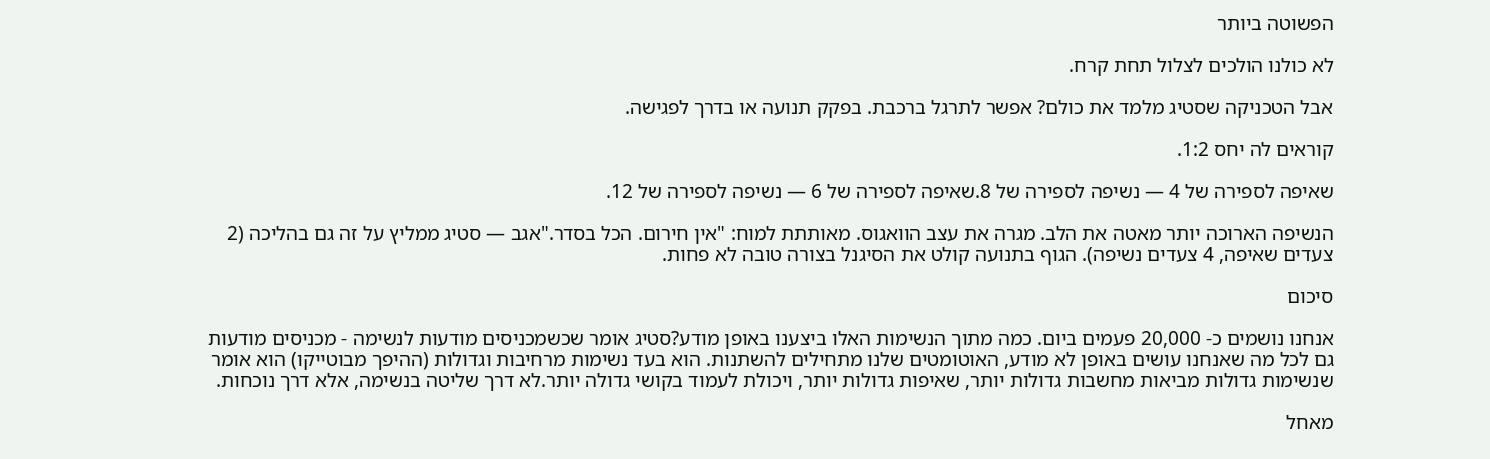הפשוטה ביותר

לא כולנו הולכים לצלול תחת קרח.

אבל הטכניקה שסטיג מלמד את כולם? אפשר לתרגל ברכבת. בפקק תנועה או בדרך לפגישה.

קוראים לה יחס 1:2.

שאיפה לספירה של 4 — נשיפה לספירה של 8.שאיפה לספירה של 6 — נשיפה לספירה של 12.

הנשיפה הארוכה יותר מאטה את הלב. מגרה את עצב הוואגוס. מאותתת למוח: "אין חירום. הכל בסדר."אגב — סטיג ממליץ על זה גם בהליכה (2 צעדים שאיפה, 4 צעדים נשיפה). הגוף בתנועה קולט את הסיגנל בצורה טובה לא פחות.

סיכום

אנחנו נושמים כ- 20,000 פעמים ביום. כמה מתוך הנשימות האלו ביצענו באופן מודע?סטיג אומר שכשמכניסים מודעות לנשימה - מכניסים מודעות גם לכל מה שאנחנו עושים באופן לא מודע, האוטומטים שלנו מתחילים להשתנות. הוא בעד נשימות מרחיבות וגדולות (ההיפך מבוטייקו) הוא אומר שנשימות גדולות מביאות מחשבות גדולות יותר, שאיפות גדולות יותר, ויכולת לעמוד בקושי גדולה יותר.לא דרך שליטה בנשימה, אלא דרך נוכחות.

מאחל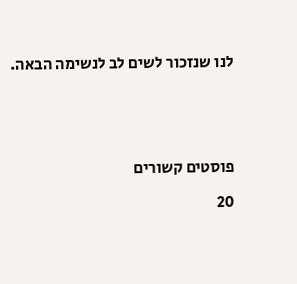לנו שנזכור לשים לב לנשימה הבאה.





פוסטים קשורים

20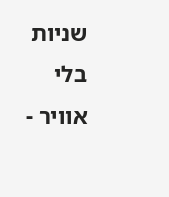שניות בלי אוויר -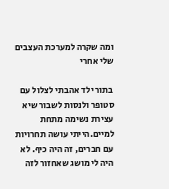ומה שקרה למערכת העצבים שלי אחרי

בתור ילד אהבתי לצלול עם סטופר ולנסות לשבור שיא עצירת נשימה מתחת למיים.הייתי עושה תחרויות עם חברים, זה היה כיף. לא היה לי מושג שאחזור לזה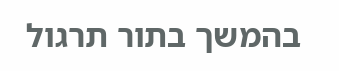בהמשך בתור תרגול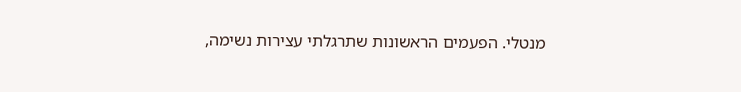מנטלי. הפעמים הראשונות שתרגלתי עצירות נשימה,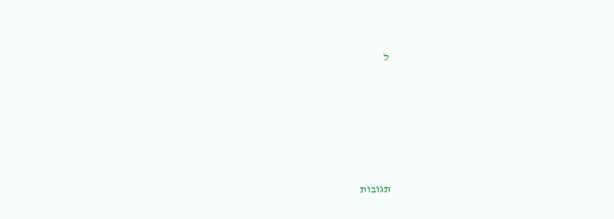ל





תגובות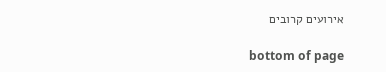אירועים קרובים

bottom of page